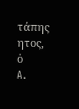τάπης
ητος, ὁ
A.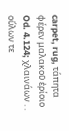carpet, rug, τάπητα φέρεν μαλακοῦ ἐρίοιο Od. 4.124; χλαινάων . . οὔλων τε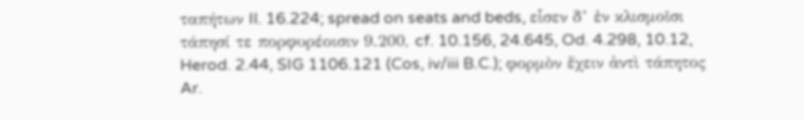ταπήτων Il. 16.224; spread on seats and beds, εἷσεν δ’ ἐν κλισμοῖσι τάπησί τε πορφυρέοισιν 9.200, cf. 10.156, 24.645, Od. 4.298, 10.12, Herod. 2.44, SIG 1106.121 (Cos, iv/iii B.C.); φορμὸν ἔχειν ἀντὶ τάπητος Ar.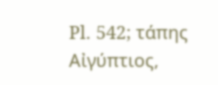Pl. 542; τάπης Αἰγύπτιος,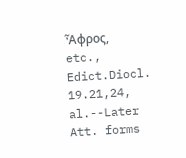Ἆφρος, etc., Edict.Diocl. 19.21,24, al.--Later Att. forms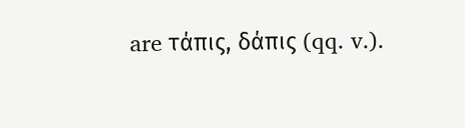are τάπις, δάπις (qq. v.).